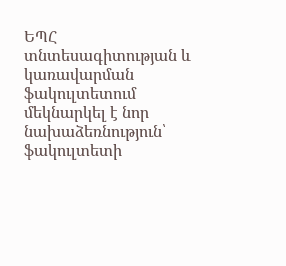ԵՊՀ տնտեսագիտության և կառավարման ֆակուլտետում մեկնարկել է նոր նախաձեռնություն՝ ֆակուլտետի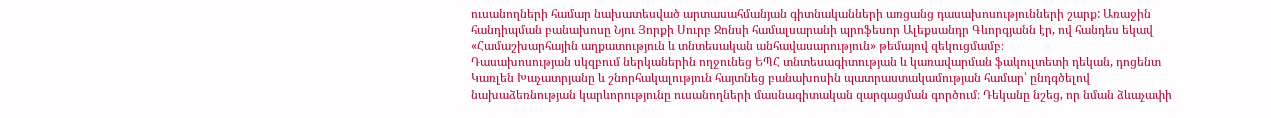ուսանողների համար նախատեսված արտասահմանյան գիտնականների առցանց դասախոսությունների շարք: Առաջին հանդիպման բանախոսը Նյու Յորքի Սուրբ Ջոնսի համալսարանի պրոֆեսոր Ալեքսանդր Գևորգյանն էր, ով հանդես եկավ «Համաշխարհային աղքատություն և տնտեսական անհավասարություն» թեմայով զեկուցմամբ։
Դասախոսության սկզբում ներկաներին ողջունեց ԵՊՀ տնտեսագիտության և կառավարման ֆակուլտետի դեկան, դոցենտ Կառլեն Խաչատրյանը և շնորհակալություն հայտնեց բանախոսին պատրաստակամության համար՝ ընդգծելով նախաձեռնության կարևորությունը ուսանողների մասնագիտական զարգացման գործում։ Դեկանը նշեց, որ նման ձևաչափի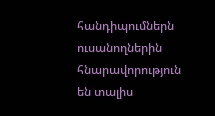հանդիպումներն ուսանողներին հնարավորություն են տալիս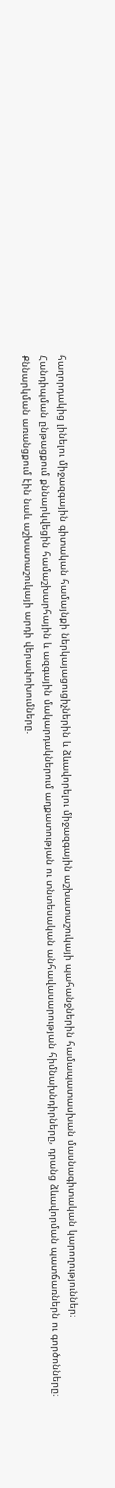հաղորդակից լինելու միջազգային գիտական համայնքի ներկայացուցիչներին և ձևավորելու միջազգային աշխատաշուկայի պահանջներին համապատասխան մասնագիտական կարողություններ։
Հանդիպման ընթացքում քննարկվեցին համաշխարհային և ազգային մակարդակներում աղքատության ու տնտեսական անհավասարության հիմնախնդիրները, դրանց ձևավորման պատճառներն ու գործոնները։
Քննարկման առանցքում էին նաև աշխատաշուկայի արդի վերափոխումները.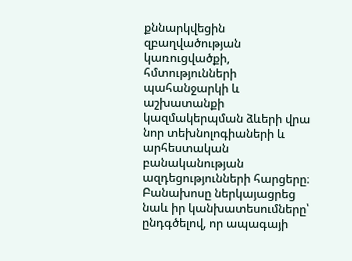քննարկվեցին զբաղվածության կառուցվածքի, հմտությունների պահանջարկի և աշխատանքի կազմակերպման ձևերի վրա նոր տեխնոլոգիաների և արհեստական բանականության ազդեցությունների հարցերը։ Բանախոսը ներկայացրեց նաև իր կանխատեսումները՝ ընդգծելով, որ ապագայի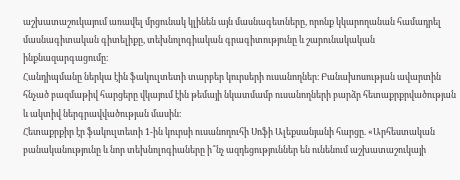աշխատաշուկայում առավել մրցունակ կլինեն այն մասնագետները, որոնք կկարողանան համադրել մասնագիտական գիտելիքը, տեխնոլոգիական գրագիտությունը և շարունակական ինքնազարգացումը։
Հանդիպմանը ներկա էին ֆակուլտետի տարբեր կուրսերի ուսանողներ։ Բանախոսության ավարտին հնչած բազմաթիվ հարցերը վկայում էին թեմայի նկատմամբ ուսանողների բարձր հետաքրքրվածության և ակտիվ ներգրավվածության մասին։
Հետաքրքիր էր ֆակուլտետի 1-ին կուրսի ուսանողուհի Սոֆի Ալեքսանյանի հարցը. «Արհեստական բանականությունը և նոր տեխնոլոգիաները ի՞նչ ազդեցություններ են ունենում աշխատաշուկայի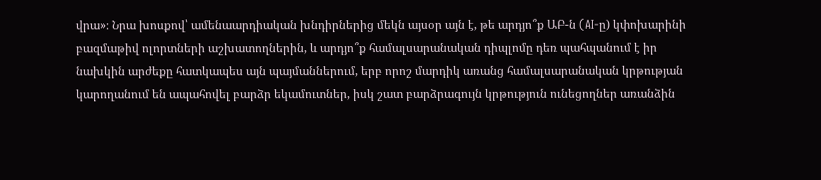վրա»։ Նրա խոսքով՝ ամենաարդիական խնդիրներից մեկն այսօր այն է, թե արդյո՞ք ԱԲ-ն (AI-ը) կփոխարինի բազմաթիվ ոլորտների աշխատողներին, և արդյո՞ք համալսարանական դիպլոմը դեռ պահպանում է իր նախկին արժեքը հատկապես այն պայմաններում, երբ որոշ մարդիկ առանց համալսարանական կրթության կարողանում են ապահովել բարձր եկամուտներ, իսկ շատ բարձրագույն կրթություն ունեցողներ առանձին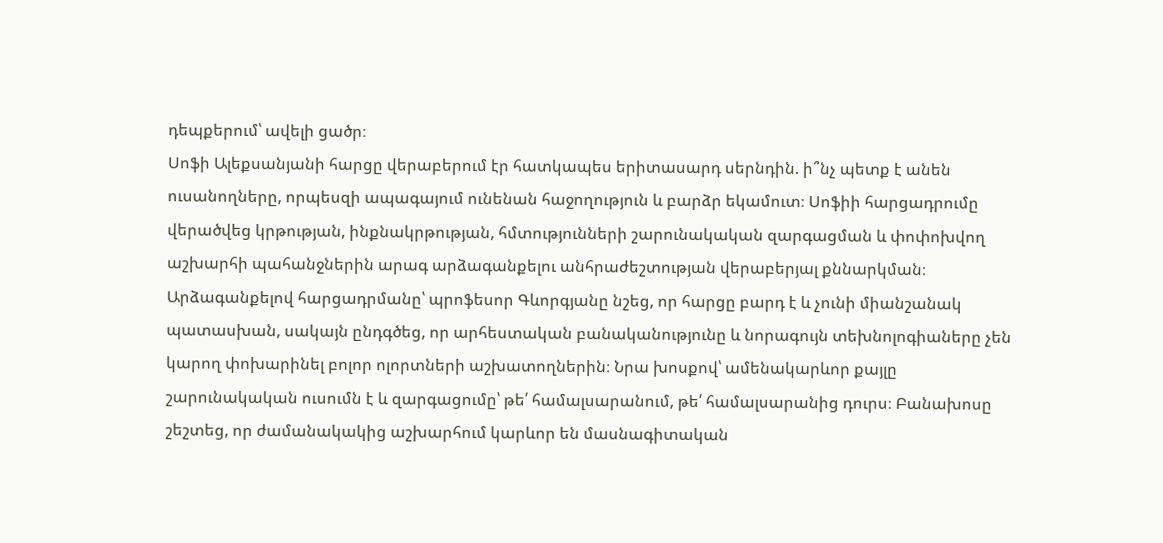դեպքերում՝ ավելի ցածր։
Սոֆի Ալեքսանյանի հարցը վերաբերում էր հատկապես երիտասարդ սերնդին. ի՞նչ պետք է անեն ուսանողները, որպեսզի ապագայում ունենան հաջողություն և բարձր եկամուտ։ Սոֆիի հարցադրումը վերածվեց կրթության, ինքնակրթության, հմտությունների շարունակական զարգացման և փոփոխվող աշխարհի պահանջներին արագ արձագանքելու անհրաժեշտության վերաբերյալ քննարկման։
Արձագանքելով հարցադրմանը՝ պրոֆեսոր Գևորգյանը նշեց, որ հարցը բարդ է և չունի միանշանակ պատասխան, սակայն ընդգծեց, որ արհեստական բանականությունը և նորագույն տեխնոլոգիաները չեն կարող փոխարինել բոլոր ոլորտների աշխատողներին։ Նրա խոսքով՝ ամենակարևոր քայլը շարունակական ուսումն է և զարգացումը՝ թե՛ համալսարանում, թե՛ համալսարանից դուրս։ Բանախոսը շեշտեց, որ ժամանակակից աշխարհում կարևոր են մասնագիտական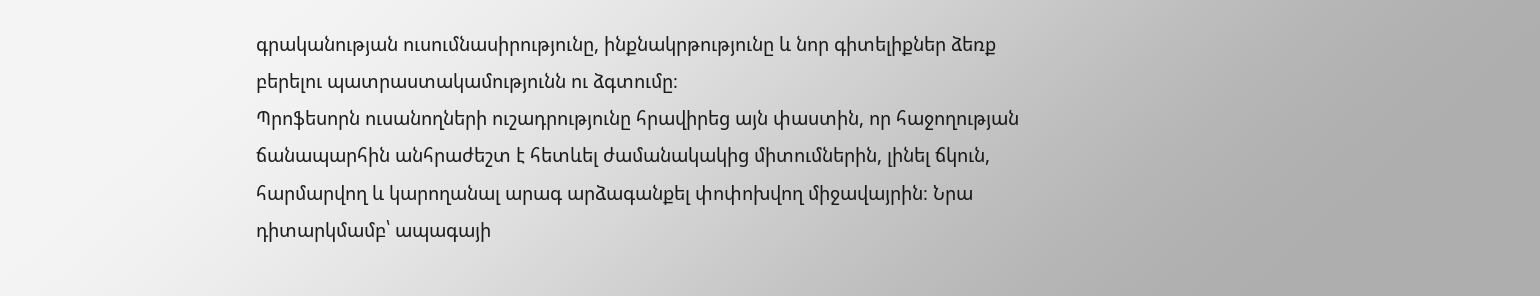գրականության ուսումնասիրությունը, ինքնակրթությունը և նոր գիտելիքներ ձեռք բերելու պատրաստակամությունն ու ձգտումը։
Պրոֆեսորն ուսանողների ուշադրությունը հրավիրեց այն փաստին, որ հաջողության ճանապարհին անհրաժեշտ է հետևել ժամանակակից միտումներին, լինել ճկուն, հարմարվող և կարողանալ արագ արձագանքել փոփոխվող միջավայրին։ Նրա դիտարկմամբ՝ ապագայի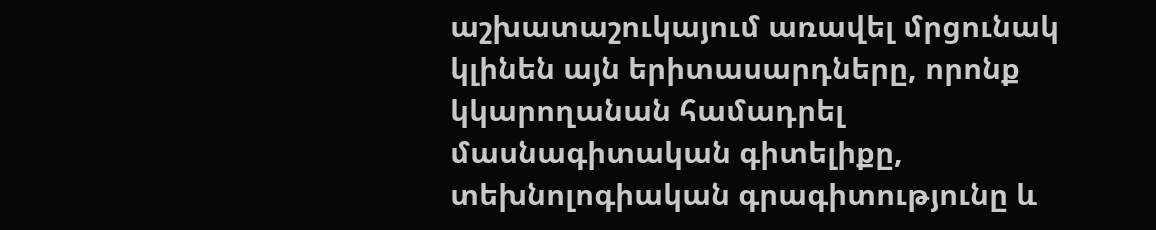աշխատաշուկայում առավել մրցունակ կլինեն այն երիտասարդները, որոնք կկարողանան համադրել մասնագիտական գիտելիքը, տեխնոլոգիական գրագիտությունը և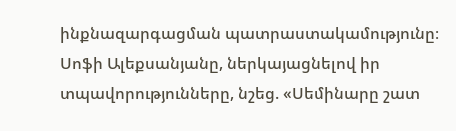ինքնազարգացման պատրաստակամությունը։
Սոֆի Ալեքսանյանը, ներկայացնելով իր տպավորությունները, նշեց. «Սեմինարը շատ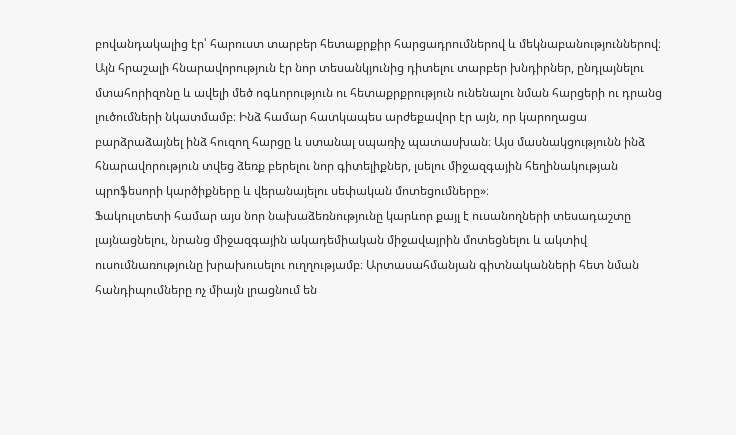բովանդակալից էր՝ հարուստ տարբեր հետաքրքիր հարցադրումներով և մեկնաբանություններով։ Այն հրաշալի հնարավորություն էր նոր տեսանկյունից դիտելու տարբեր խնդիրներ, ընդլայնելու մտահորիզոնը և ավելի մեծ ոգևորություն ու հետաքրքրություն ունենալու նման հարցերի ու դրանց լուծումների նկատմամբ։ Ինձ համար հատկապես արժեքավոր էր այն, որ կարողացա բարձրաձայնել ինձ հուզող հարցը և ստանալ սպառիչ պատասխան։ Այս մասնակցությունն ինձ հնարավորություն տվեց ձեռք բերելու նոր գիտելիքներ, լսելու միջազգային հեղինակության պրոֆեսորի կարծիքները և վերանայելու սեփական մոտեցումները»։
Ֆակուլտետի համար այս նոր նախաձեռնությունը կարևոր քայլ է ուսանողների տեսադաշտը լայնացնելու, նրանց միջազգային ակադեմիական միջավայրին մոտեցնելու և ակտիվ ուսումնառությունը խրախուսելու ուղղությամբ։ Արտասահմանյան գիտնականների հետ նման հանդիպումները ոչ միայն լրացնում են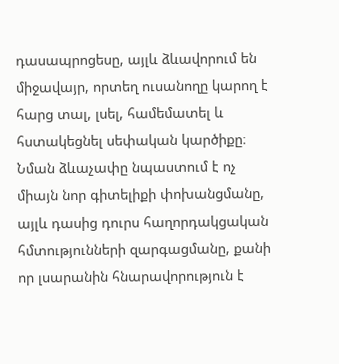դասապրոցեսը, այլև ձևավորում են միջավայր, որտեղ ուսանողը կարող է հարց տալ, լսել, համեմատել և հստակեցնել սեփական կարծիքը։
Նման ձևաչափը նպաստում է ոչ միայն նոր գիտելիքի փոխանցմանը, այլև դասից դուրս հաղորդակցական հմտությունների զարգացմանը, քանի որ լսարանին հնարավորություն է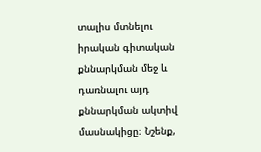տալիս մտնելու իրական գիտական քննարկման մեջ և դառնալու այդ քննարկման ակտիվ մասնակիցը։ Նշենք,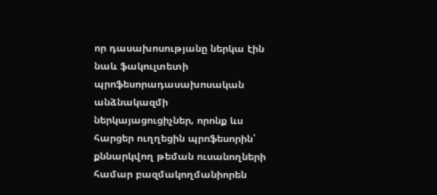որ դասախոսությանը ներկա էին նաև ֆակուլտետի պրոֆեսորադասախոսական անձնակազմի ներկայացուցիչներ, որոնք ևս հարցեր ուղղեցին պրոֆեսորին՝ քննարկվող թեման ուսանողների համար բազմակողմանիորեն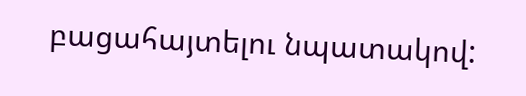բացահայտելու նպատակով: